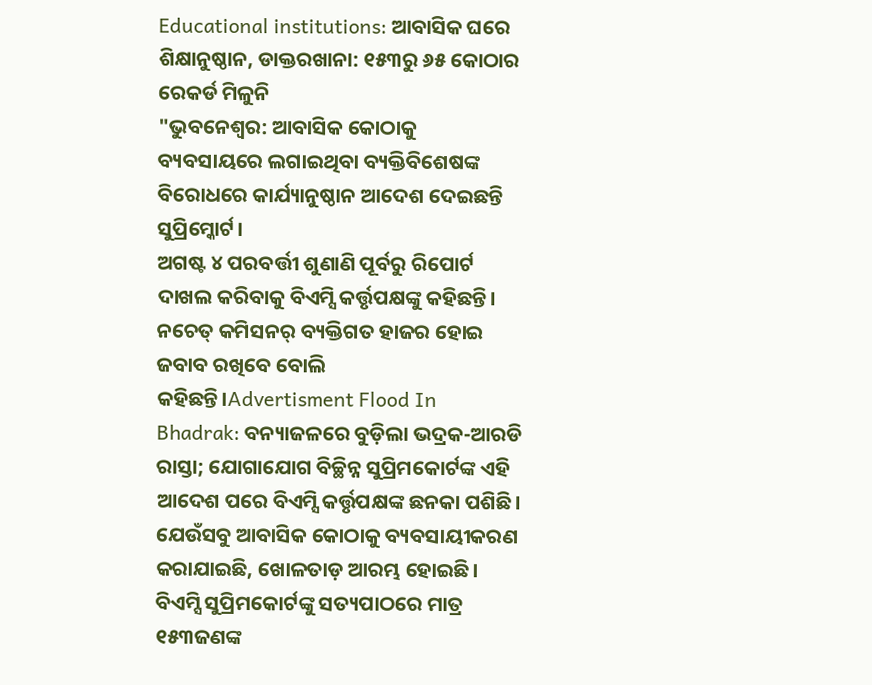Educational institutions: ଆବାସିକ ଘରେ ଶିକ୍ଷାନୁଷ୍ଠାନ, ଡାକ୍ତରଖାନା: ୧୫୩ରୁ ୬୫ କୋଠାର ରେକର୍ଡ ମିଳୁନି
"ଭୁବନେଶ୍ବର: ଆବାସିକ କୋଠାକୁ ବ୍ୟବସାୟରେ ଲଗାଇଥିବା ବ୍ୟକ୍ତିବିଶେଷଙ୍କ ବିରୋଧରେ କାର୍ଯ୍ୟାନୁଷ୍ଠାନ ଆଦେଶ ଦେଇଛନ୍ତି ସୁପ୍ରିମ୍କୋର୍ଟ।
ଅଗଷ୍ଟ ୪ ପରବର୍ତ୍ତୀ ଶୁଣାଣି ପୂର୍ବରୁ ରିପୋର୍ଟ ଦାଖଲ କରିବାକୁ ବିଏମ୍ସି କର୍ତ୍ତୃପକ୍ଷଙ୍କୁ କହିଛନ୍ତି।
ନଚେତ୍ କମିସନର୍ ବ୍ୟକ୍ତିଗତ ହାଜର ହୋଇ ଜବାବ ରଖିବେ ବୋଲି କହିଛନ୍ତି।Advertisment Flood In Bhadrak: ବନ୍ୟାଜଳରେ ବୁଡ଼ିଲା ଭଦ୍ରକ-ଆରଡି ରାସ୍ତା; ଯୋଗାଯୋଗ ବିଚ୍ଛିନ୍ନ ସୁପ୍ରିମକୋର୍ଟଙ୍କ ଏହି ଆଦେଶ ପରେ ବିଏମ୍ସି କର୍ତ୍ତୃପକ୍ଷଙ୍କ ଛନକା ପଶିଛି।
ଯେଉଁସବୁ ଆବାସିକ କୋଠାକୁ ବ୍ୟବସାୟୀକରଣ କରାଯାଇଛି, ଖୋଳତାଡ଼ ଆରମ୍ଭ ହୋଇଛି।
ବିଏମ୍ସି ସୁପ୍ରିମକୋର୍ଟଙ୍କୁ ସତ୍ୟପାଠରେ ମାତ୍ର ୧୫୩ଜଣଙ୍କ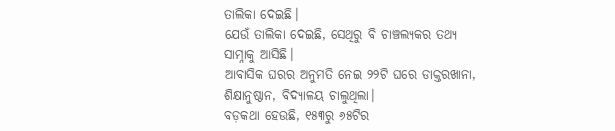ତାଲିକା ଦେଇଛି।
ଯେଉଁ ତାଲିକା ଦେଇଛି, ସେଥିରୁ ବି ଚାଞ୍ଚଲ୍ୟକର ତଥ୍ୟ ସାମ୍ନାକୁ ଆସିଛି।
ଆବାସିକ ଘରର ଅନୁମତି ନେଇ ୨୨ଟି ଘରେ ଡାକ୍ତରଖାନା, ଶିକ୍ଷାନୁଷ୍ଠାନ, ବିଦ୍ୟାଳୟ ଚାଲୁଥିଲା।
ବଡ଼କଥା ହେଉଛି, ୧୫୩ରୁ ୬୫ଟିର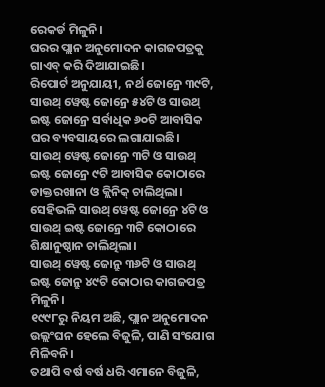ରେକର୍ଡ ମିଳୁନି।
ଘରର ପ୍ଲାନ ଅନୁମୋଦନ କାଗଜପତ୍ରକୁ ଗାଏବ୍ କରି ଦିଆଯାଇଛି।
ରିପୋର୍ଟ ଅନୁଯାୟୀ, ନର୍ଥ ଜୋନ୍ରେ ୩୯ଟି, ସାଉଥ୍ ୱେଷ୍ଟ ଜୋନ୍ରେ ୫୪ଟି ଓ ସାଉଥ୍ ଇଷ୍ଟ ଜୋନ୍ରେ ସର୍ବାଧିକ ୬୦ଟି ଆବାସିକ ଘର ବ୍ୟବସାୟରେ ଲଗାଯାଇଛି।
ସାଉଥ୍ ୱେଷ୍ଟ ଜୋନ୍ରେ ୩ଟି ଓ ସାଉଥ୍ ଇଷ୍ଟ ଜୋନ୍ରେ ୯ଟି ଆବାସିକ କୋଠାରେ ଡାକ୍ତରଖାନା ଓ କ୍ଲିନିକ୍ ଚାଲିଥିଲା।
ସେହିଭଳି ସାଉଥ୍ ୱେଷ୍ଟ ଜୋନ୍ରେ ୪ଟି ଓ ସାଉଥ୍ ଇଷ୍ଟ ଜୋନ୍ରେ ୩ଟି କୋଠାରେ ଶିକ୍ଷାନୁଷ୍ଠାନ ଚାଲିଥିଲା।
ସାଉଥ୍ ୱେଷ୍ଟ ଜୋନ୍ରୁ ୩୬ଟି ଓ ସାଉଥ୍ ଇଷ୍ଟ ଜୋନ୍ରୁ ୪୯ଟି କୋଠାର କାଗଜପତ୍ର ମିଳୁନି।
୧୯୯୮ରୁ ନିୟମ ଅଛି, ପ୍ଲାନ ଅନୁମୋଦନ ଉଲ୍ଲଂଘନ ହେଲେ ବିଜୁଳି, ପାଣି ସଂଯୋଗ ମିଳିବନି।
ତଥାପି ବର୍ଷ ବର୍ଷ ଧରି ଏମାନେ ବିଜୁଳି,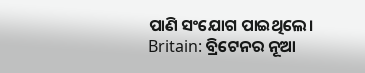ପାଣି ସଂଯୋଗ ପାଇଥିଲେ।
Britain: ବ୍ରିଟେନର ନୂଆ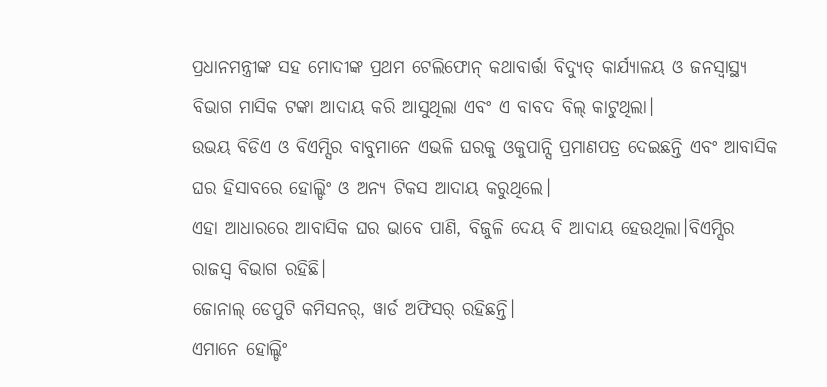ପ୍ରଧାନମନ୍ତ୍ରୀଙ୍କ ସହ ମୋଦୀଙ୍କ ପ୍ରଥମ ଟେଲିଫୋନ୍ କଥାବାର୍ତ୍ତା ବିଦ୍ୟୁତ୍ କାର୍ଯ୍ୟାଳୟ ଓ ଜନସ୍ବାସ୍ଥ୍ୟ ବିଭାଗ ମାସିକ ଟଙ୍କା ଆଦାୟ କରି ଆସୁଥିଲା ଏବଂ ଏ ବାବଦ ବିଲ୍ କାଟୁଥିଲା।
ଉଭୟ ବିଡିଏ ଓ ବିଏମ୍ସିର ବାବୁମାନେ ଏଭଳି ଘରକୁ ଓକୁପାନ୍ସି ପ୍ରମାଣପତ୍ର ଦେଇଛନ୍ତି ଏବଂ ଆବାସିକ ଘର ହିସାବରେ ହୋଲ୍ଡିଂ ଓ ଅନ୍ୟ ଟିକସ ଆଦାୟ କରୁଥିଲେ।
ଏହା ଆଧାରରେ ଆବାସିକ ଘର ଭାବେ ପାଣି, ବିଜୁଳି ଦେୟ ବି ଆଦାୟ ହେଉଥିଲା।ବିଏମ୍ସିର ରାଜସ୍ବ ବିଭାଗ ରହିଛି।
ଜୋନାଲ୍ ଡେପୁଟି କମିସନର୍, ୱାର୍ଡ ଅଫିସର୍ ରହିଛନ୍ତି।
ଏମାନେ ହୋଲ୍ଡିଂ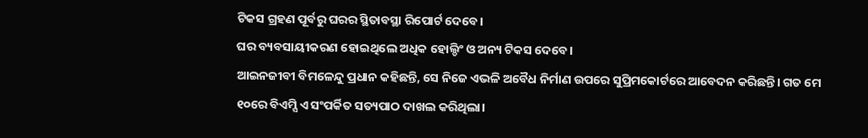ଟିକସ ଗ୍ରହଣ ପୂର୍ବରୁ ଘରର ସ୍ଥିତାବସ୍ଥା ରିପୋର୍ଟ ଦେବେ।
ଘର ବ୍ୟବସାୟୀକରଣ ହୋଇଥିଲେ ଅଧିକ ହୋଲ୍ଡିଂ ଓ ଅନ୍ୟ ଟିକସ ଦେବେ।
ଆଇନଜୀବୀ ବିମଳେନ୍ଦୁ ପ୍ରଧାନ କହିଛନ୍ତି, ସେ ନିଜେ ଏଭଳି ଅବୈଧ ନିର୍ମାଣ ଉପରେ ସୁପ୍ରିମକୋର୍ଟରେ ଆବେଦନ କରିଛନ୍ତି। ଗତ ମେ ୧୦ରେ ବିଏମ୍ସି ଏ ସଂପର୍କିତ ସତ୍ୟପାଠ ଦାଖଲ କରିଥିଲା।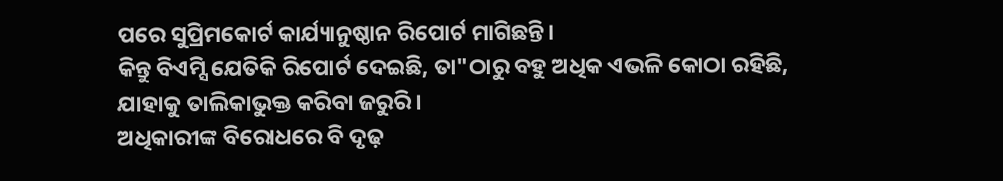ପରେ ସୁପ୍ରିମକୋର୍ଟ କାର୍ଯ୍ୟାନୁଷ୍ଠାନ ରିପୋର୍ଟ ମାଗିଛନ୍ତି।
କିନ୍ତୁ ବିଏମ୍ସି ଯେତିକି ରିପୋର୍ଟ ଦେଇଛି, ତା"ଠାରୁ ବହୁ ଅଧିକ ଏଭଳି କୋଠା ରହିଛି, ଯାହାକୁ ତାଲିକାଭୁକ୍ତ କରିବା ଜରୁରି।
ଅଧିକାରୀଙ୍କ ବିରୋଧରେ ବି ଦୃଢ଼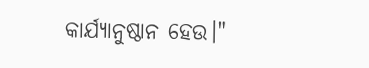କାର୍ଯ୍ୟାନୁଷ୍ଠାନ ହେଉ।"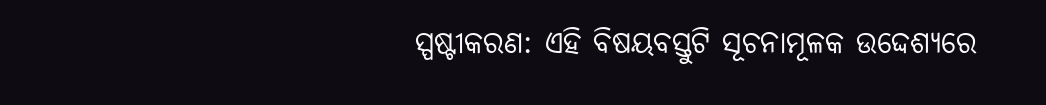ସ୍ପଷ୍ଟୀକରଣ: ଏହି ବିଷୟବସ୍ତୁଟି ସୂଚନାମୂଳକ ଉଦ୍ଦେଶ୍ୟରେ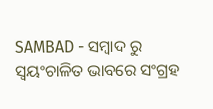SAMBAD - ସମ୍ବାଦ ରୁ ସ୍ୱୟଂଚାଳିତ ଭାବରେ ସଂଗ୍ରହ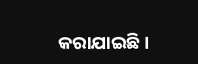କରାଯାଇଛି।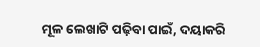ମୂଳ ଲେଖାଟି ପଢ଼ିବା ପାଇଁ, ଦୟାକରି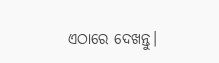ଏଠାରେ ଦେଖନ୍ତୁ।